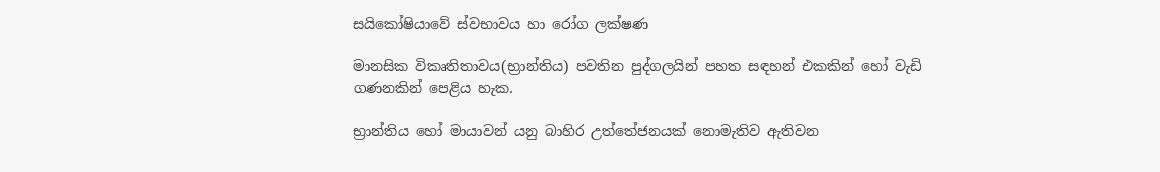සයිකෝෂියාවේ ස්වභාවය හා රෝග ලක්ෂණ

මානසික විකෘතිතාවය(භ්‍රාන්තිය) පවතින පුද්ගලයින් පහත සඳහන් එකකින් ‍හෝ වැඩි ගණනකින් පෙළිය හැක.

භ්‍රාන්තිය හෝ මායාවන් යනු බාහිර උත්තේජනයක් නොමැතිව ඇතිවන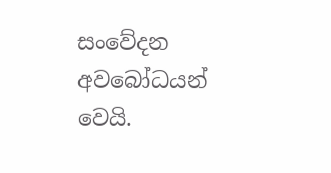සංවේදන අවබෝධයන් වෙයි.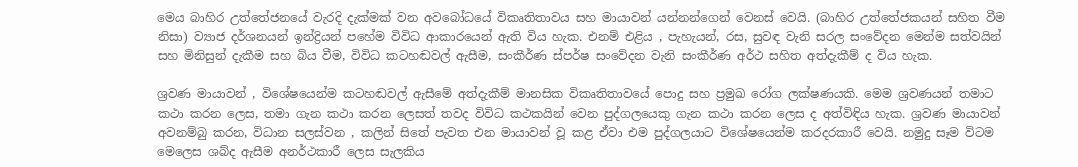මෙය බාහිර උත්තේජනයේ වැරදි දැක්මක් වන අවබෝධයේ විකෘතිතාවය සහ මායාවන් යන්නන්ගෙන් වෙනස් වෙයි. (බාහිර උත්තේජකයන් සහිත වීම නිසා) ව්‍යාජ දර්ශනයන් ඉන්ද්‍රියන් ‍පහේම විවිධ ආකාරයෙන් ඇති විය හැක. එනම් එළිය , පැහැයන්, රස, සුවඳ වැනි සරල සංවේදන මෙන්ම සත්වයින් සහ මිනිසුන් දැකීම සහ බිය වීම, විවිධ කටහඬවල් ඇසීම, සංකීර්ණ ස්පර්ෂ සංවේදන වැනි සංකීර්ණ අර්ථ සහිත අත්දැකීම් ද විය හැක.

ශ්‍රවණ මායාවන් , විශේෂයෙන්ම කටහඬවල් ඇසීමේ අත්දැකීම් මානසික විකෘතිතාවයේ පොදු සහ ප්‍රමුඛ රෝග ලක්ෂණයකි. මෙම ශ්‍රවණයන් තමාට කථා කරන ලෙස, තමා ගැන කථා කරන ලෙසත් තවද විවිධ කථකයින් වෙන පුද්ගලයෙකු ගැන කථා කරන ලෙස ද අත්විඳිය හැක. ශ්‍රවණ මායාවන් අවනම්බු කරන, විධාන සලස්වන , කලින් සිතේ පැවත එන මායාවන් වූ කළ ඒවා එම පුද්ගලයාට විශේෂයෙන්ම කරදරකාරී වෙයි. නමුදු සෑම විටම මෙලෙස ශබ්ද ඇසීම අනර්ථකාරී ලෙස සැලකිය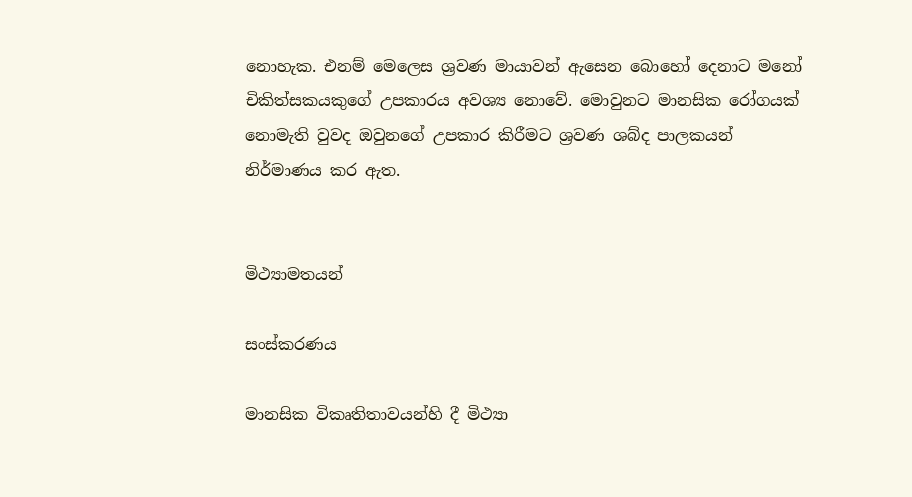නොහැක. එනම් මෙලෙස ශ්‍රවණ මායාවන් ඇසෙන බොහෝ ‍දෙනාට මනෝ චිකිත්සකයකුගේ උපකාරය අවශ්‍ය නොවේ. මොවුනට මානසික ‍රෝගයක් නොමැති වුවද ඔවුනගේ උපකාර කිරීමට ශ්‍රවණ ශබ්ද පාලකයන් නිර්මාණය කර ඇත.


මිථ්‍යාමතයන්

සංස්කරණය

මානසික විකෘතිතාවයන්හි දී මිථ්‍යා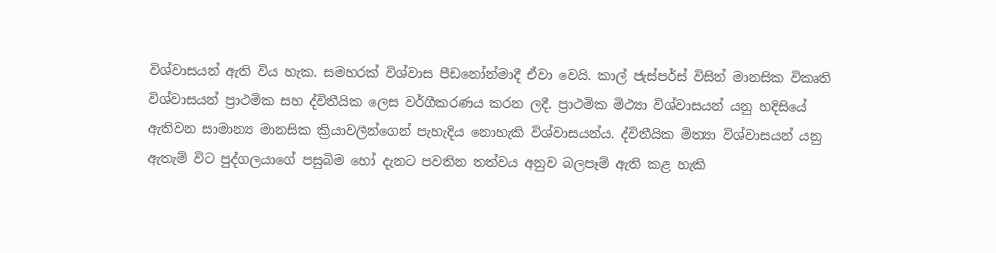විශ්වාසයන් ඇති විය හැක. සමහරක් විශ්වාස පීඩනෝන්මාදී ඒවා වෙයි. කාල් ජැස්පර්ස් විසින් මානසික විකෘති විශ්වාසයන් ප්‍රාථමික සහ ද්විතීයික ලෙස වර්ගීකරණය කරන ලදී. ප්‍රාථමික මිථ්‍යා විශ්වාසයන් යනු හදිසියේ ඇතිවන සාමාන්‍ය මානසික ක්‍රියාවලීන්ගෙන් පැහැදිය නොහැකි විශ්වාසයන්ය. ද්විතීයික මිත්‍යා විශ්වාසයන් යනු ඇතැම් විට පුද්ගලයාගේ පසුබිම හෝ දැනට පවතින තත්වය අනුව බලපෑම් ඇති කළ හැකි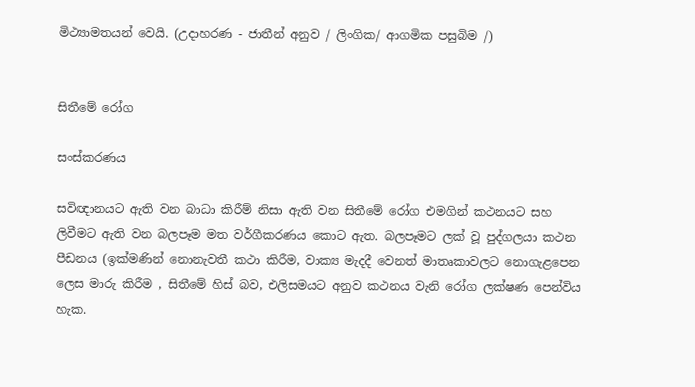මිථ්‍යාමතයන් වෙයි. (උදාහරණ - ජාතීන් අනුව / ලිංගික/ ආගමික පසුබිම /)


සිතීමේ රෝග

සංස්කරණය

සවිඥානයට ඇති වන බාධා කිරීම් නිසා ඇති වන සිතීමේ රෝග එමගින් කථනයට සහ ලිවීමට ඇති වන බලපෑම මත වර්ගීකරණය කොට ඇත. බලපෑමට ලක් වූ පුද්ගලයා කථන පීඩනය (ඉක්මණින් නොනැවතී කථා කිරීම, වාක්‍ය මැදදී වෙනත් මාතෘකාවලට නොගැළපෙන ලෙස මාරු කිරීම , සිතීමේ හිස් බව, එලිසමයට අනුව කථනය වැනි රෝග ලක්ෂණ පෙන්විය හැක.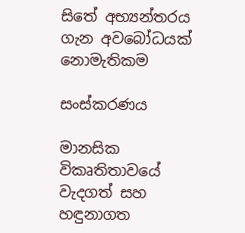සිතේ අභ්‍යන්තරය ගැන අවබෝධයක් නොමැතිකම

සංස්කරණය

මානසික විකෘතිතාවයේ වැදගත් සහ හඳුනාගත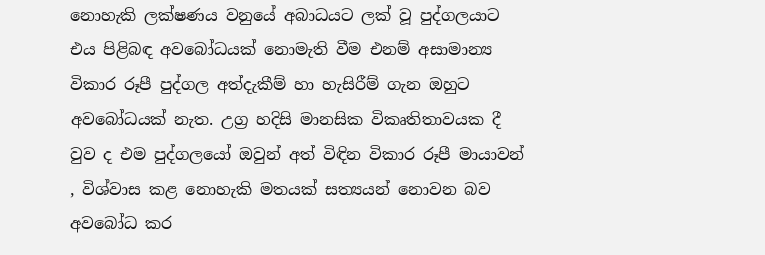නොහැකි ලක්ෂණය වනුයේ අබාධයට ලක් වූ පුද්ගලයාට එය පිළිබඳ අවබෝධයක් නොමැති වීම එනම් අසාමාන්‍ය විකාර රූපී පුද්ගල අත්දැකීම් හා හැසිරීම් ගැන ඔහුට අවබෝධයක් නැත. උග්‍ර හදිසි මානසික විකෘතිතාවයක දී වුව ද එම පුද්ගලයෝ ඔවු‍න් අත් විඳින විකාර රූපී මායාවන් , විශ්වාස කළ නොහැකි මතයක් සත්‍යයන් නොවන බව අවබෝධ කර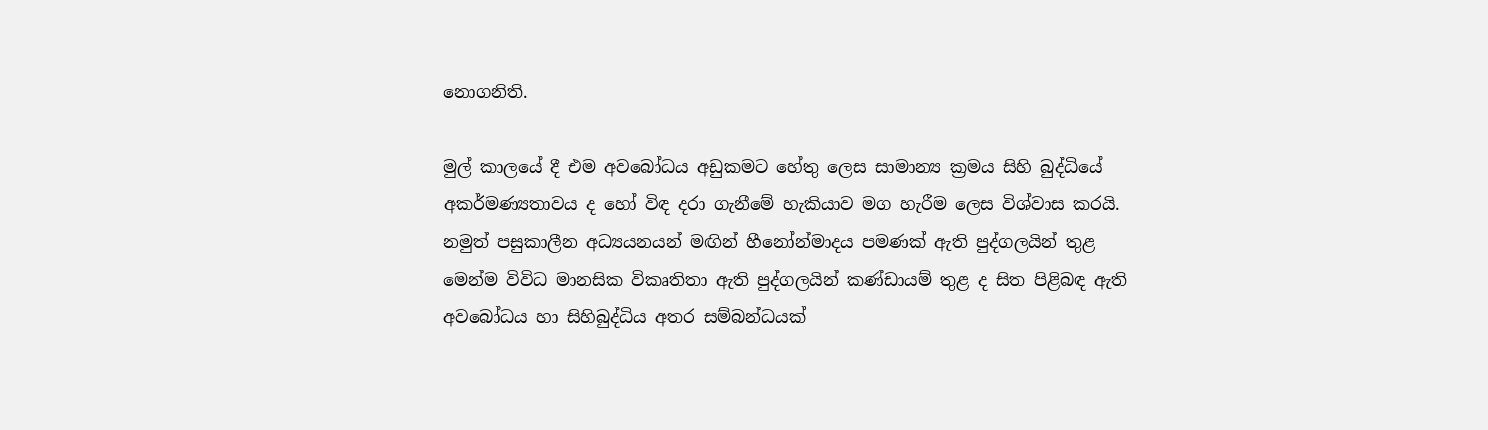නොගනිති.

මුල් කාලයේ දී එම අවබෝධය අඩුකමට හේතු ලෙස සාමාන්‍ය ක්‍රමය සිහි බුද්ධියේ අකර්මණ්‍යතාවය ද හෝ විඳ දරා ගැනී‍මේ හැකියාව මග හැරීම ලෙස විශ්වාස කරයි. නමුත් පසුකාලීන අධ්‍යයනයන් මඟින් හීනෝන්මාදය පමණක් ඇති පුද්ගලයින් තුළ මෙන්ම විවිධ මානසික විකෘතිතා ඇති පුද්ගලයින් කණ්ඩායම් තුළ ද සිත පිළිබඳ ඇති අවබෝධය හා සිහිබුද්ධිය අතර සම්බන්ධයක්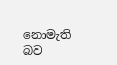නොමැති බව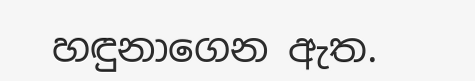හඳුනාගෙන ඇත.